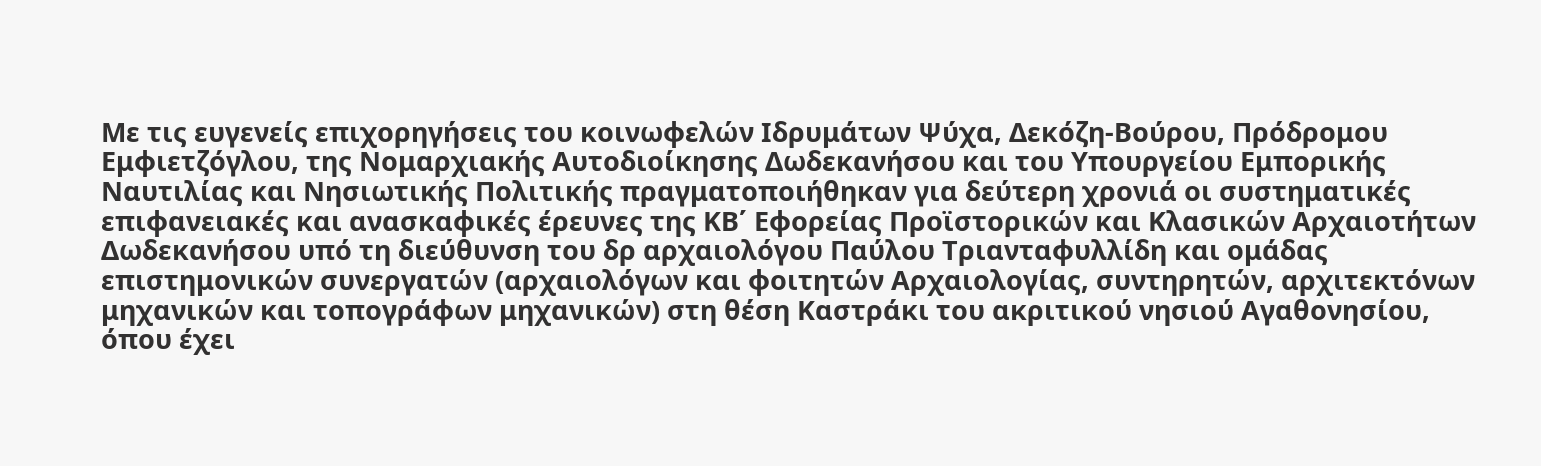Με τις ευγενείς επιχορηγήσεις του κοινωφελών Ιδρυμάτων Ψύχα, Δεκόζη-Βούρου, Πρόδρομου Εμφιετζόγλου, της Νομαρχιακής Αυτοδιοίκησης Δωδεκανήσου και του Υπουργείου Εμπορικής Ναυτιλίας και Νησιωτικής Πολιτικής πραγματοποιήθηκαν για δεύτερη χρονιά οι συστηματικές επιφανειακές και ανασκαφικές έρευνες της ΚΒ΄ Εφορείας Προϊστορικών και Κλασικών Αρχαιοτήτων Δωδεκανήσου υπό τη διεύθυνση του δρ αρχαιολόγου Παύλου Τριανταφυλλίδη και ομάδας επιστημονικών συνεργατών (αρχαιολόγων και φοιτητών Αρχαιολογίας, συντηρητών, αρχιτεκτόνων μηχανικών και τοπογράφων μηχανικών) στη θέση Καστράκι του ακριτικού νησιού Αγαθονησίου, όπου έχει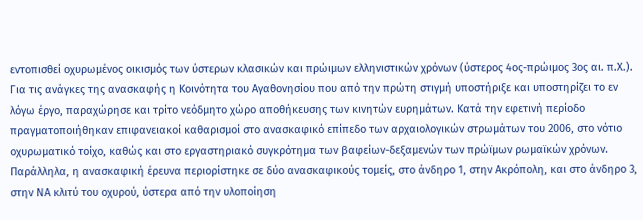εντοπισθεί οχυρωμένος οικισμός των ύστερων κλασικών και πρώιμων ελληνιστικών χρόνων (ύστερος 4ος-πρώιμος 3ος αι. π.Χ.). Για τις ανάγκες της ανασκαφής η Κοινότητα του Αγαθονησίου που από την πρώτη στιγμή υποστήριξε και υποστηρίζει το εν λόγω έργο, παραχώρησε και τρίτο νεόδμητο χώρο αποθήκευσης των κινητών ευρημάτων. Κατά την εφετινή περίοδο πραγματοποιήθηκαν επιφανειακοί καθαρισμοί στο ανασκαφικό επίπεδο των αρχαιολογικών στρωμάτων του 2006, στο νότιο οχυρωματικό τοίχο, καθώς και στο εργαστηριακό συγκρότημα των βαφείων-δεξαμενών των πρώϊμων ρωμαϊκών χρόνων. Παράλληλα, η ανασκαφική έρευνα περιορίστηκε σε δύο ανασκαφικούς τομείς, στο άνδηρο 1, στην Ακρόπολη, και στο άνδηρο 3, στην ΝΑ κλιτύ του οχυρού, ύστερα από την υλοποίηση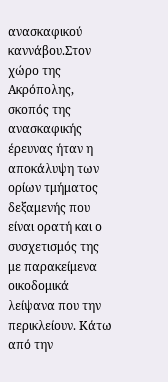ανασκαφικού καννάβου.Στον χώρο της Ακρόπολης, σκοπός της ανασκαφικής έρευνας ήταν η αποκάλυψη των ορίων τμήματος δεξαμενής που είναι ορατή και ο συσχετισμός της με παρακείμενα οικοδομικά λείψανα που την περικλείουν. Κάτω από την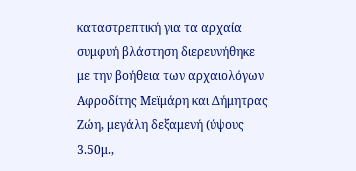καταστρεπτική για τα αρχαία συμφυή βλάστηση διερευνήθηκε με την βοήθεια των αρχαιολόγων Αφροδίτης Μεϊμάρη και Δήμητρας Ζώη, μεγάλη δεξαμενή (ύψους 3.50μ.,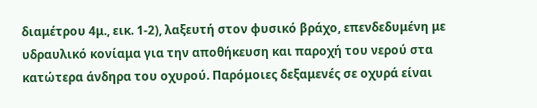διαμέτρου 4μ., εικ. 1-2), λαξευτή στον φυσικό βράχο, επενδεδυμένη με υδραυλικό κονίαμα για την αποθήκευση και παροχή του νερού στα κατώτερα άνδηρα του οχυρού. Παρόμοιες δεξαμενές σε οχυρά είναι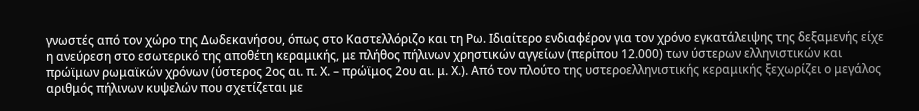γνωστές από τον χώρο της Δωδεκανήσου, όπως στο Καστελλόριζο και τη Ρω. Ιδιαίτερο ενδιαφέρον για τον χρόνο εγκατάλειψης της δεξαμενής είχε η ανεύρεση στο εσωτερικό της αποθέτη κεραμικής, με πλήθος πήλινων χρηστικών αγγείων (περίπου 12.000) των ύστερων ελληνιστικών και πρώϊμων ρωμαϊκών χρόνων (ύστερος 2ος αι. π. Χ. – πρώϊμος 2ου αι. μ. Χ.). Από τον πλούτο της υστεροελληνιστικής κεραμικής ξεχωρίζει ο μεγάλος αριθμός πήλινων κυψελών που σχετίζεται με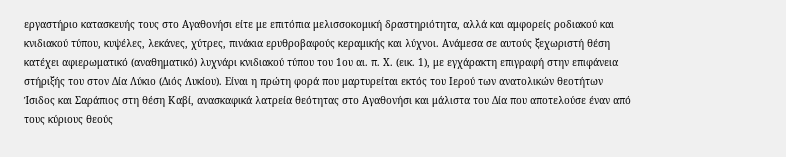εργαστήριο κατασκευής τους στο Αγαθονήσι είτε με επιτόπια μελισσοκομική δραστηριότητα, αλλά και αμφορείς ροδιακού και κνιδιακού τύπου, κυψέλες, λεκάνες, χύτρες, πινάκια ερυθροβαφούς κεραμικής και λύχνοι. Ανάμεσα σε αυτούς ξεχωριστή θέση κατέχει αφιερωματικό (αναθηματικό) λυχνάρι κνιδιακού τύπου του 1ου αι. π. Χ. (εικ. 1), με εγχάρακτη επιγραφή στην επιφάνεια στήριξής του στον Δία Λύκιο (Διός Λυκίου). Είναι η πρώτη φορά που μαρτυρείται εκτός του Ιερού των ανατολικών θεοτήτων Ίσιδος και Σαράπιος στη θέση Καβί, ανασκαφικά λατρεία θεότητας στο Αγαθονήσι και μάλιστα του Δία που αποτελούσε έναν από τους κύριους θεούς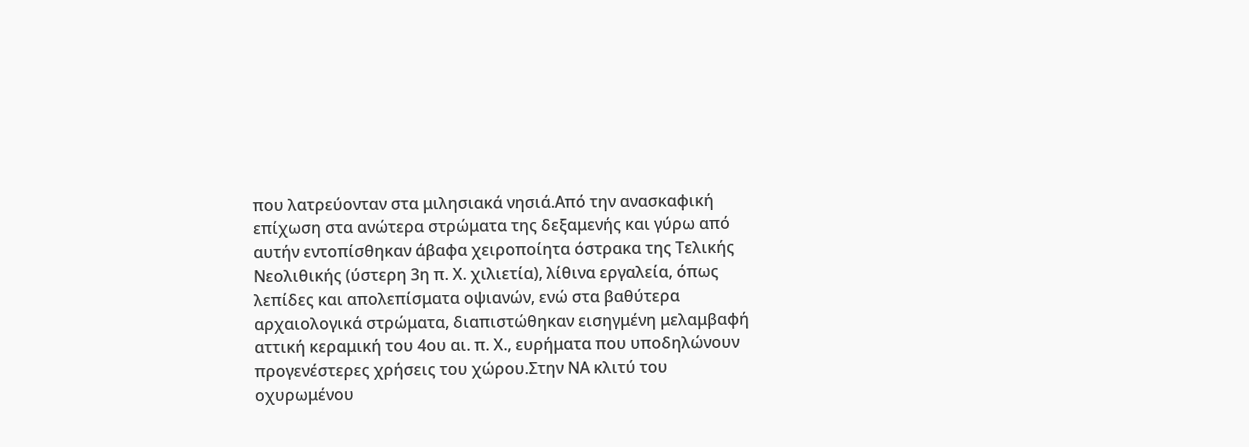που λατρεύονταν στα μιλησιακά νησιά.Aπό την ανασκαφική επίχωση στα ανώτερα στρώματα της δεξαμενής και γύρω από αυτήν εντοπίσθηκαν άβαφα χειροποίητα όστρακα της Τελικής Νεολιθικής (ύστερη 3η π. Χ. χιλιετία), λίθινα εργαλεία, όπως λεπίδες και απολεπίσματα οψιανών, ενώ στα βαθύτερα αρχαιολογικά στρώματα, διαπιστώθηκαν εισηγμένη μελαμβαφή αττική κεραμική του 4ου αι. π. Χ., ευρήματα που υποδηλώνουν προγενέστερες χρήσεις του χώρου.Στην ΝΑ κλιτύ του οχυρωμένου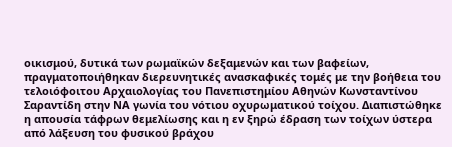οικισμού, δυτικά των ρωμαϊκών δεξαμενών και των βαφείων, πραγματοποιήθηκαν διερευνητικές ανασκαφικές τομές με την βοήθεια του τελοιόφοιτου Αρχαιολογίας του Πανεπιστημίου Αθηνών Κωνσταντίνου Σαραντίδη στην ΝΑ γωνία του νότιου οχυρωματικού τοίχου. Διαπιστώθηκε η απουσία τάφρων θεμελίωσης και η εν ξηρώ έδραση των τοίχων ύστερα από λάξευση του φυσικού βράχου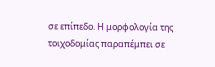σε επίπεδο. Η μορφολογία της τοιχοδομίας παραπέμπει σε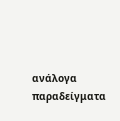ανάλογα παραδείγματα